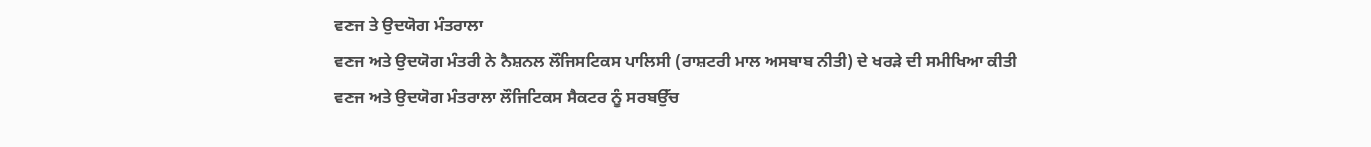ਵਣਜ ਤੇ ਉਦਯੋਗ ਮੰਤਰਾਲਾ
ਵਣਜ ਅਤੇ ਉਦਯੋਗ ਮੰਤਰੀ ਨੇ ਨੈਸ਼ਨਲ ਲੌਜਿਸਟਿਕਸ ਪਾਲਿਸੀ (ਰਾਸ਼ਟਰੀ ਮਾਲ ਅਸਬਾਬ ਨੀਤੀ) ਦੇ ਖਰੜੇ ਦੀ ਸਮੀਖਿਆ ਕੀਤੀ
ਵਣਜ ਅਤੇ ਉਦਯੋਗ ਮੰਤਰਾਲਾ ਲੌਜਿਟਿਕਸ ਸੈਕਟਰ ਨੂੰ ਸਰਬਉੱਚ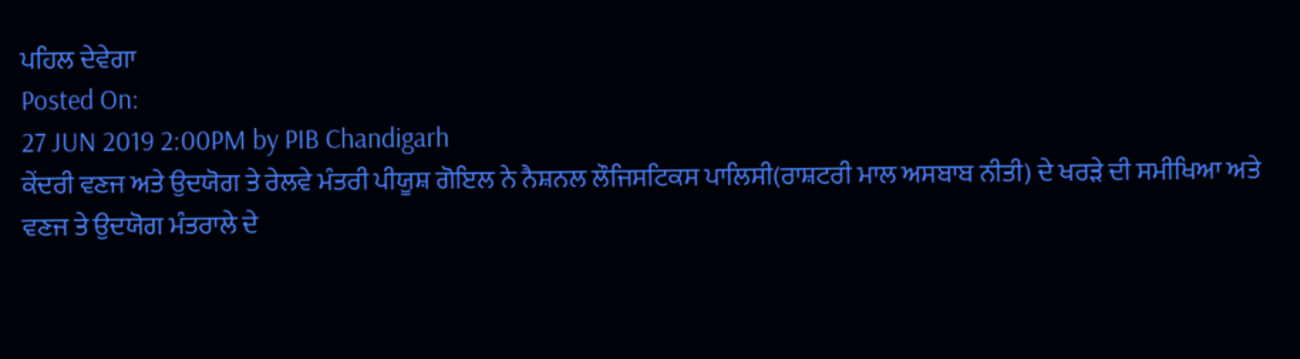ਪਹਿਲ ਦੇਵੇਗਾ
Posted On:
27 JUN 2019 2:00PM by PIB Chandigarh
ਕੇਂਦਰੀ ਵਣਜ ਅਤੇ ਉਦਯੋਗ ਤੇ ਰੇਲਵੇ ਮੰਤਰੀ ਪੀਯੂਸ਼ ਗੋਇਲ ਨੇ ਨੈਸ਼ਨਲ ਲੌਜਿਸਟਿਕਸ ਪਾਲਿਸੀ(ਰਾਸ਼ਟਰੀ ਮਾਲ ਅਸਬਾਬ ਨੀਤੀ) ਦੇ ਖਰੜੇ ਦੀ ਸਮੀਖਿਆ ਅਤੇ ਵਣਜ ਤੇ ਉਦਯੋਗ ਮੰਤਰਾਲੇ ਦੇ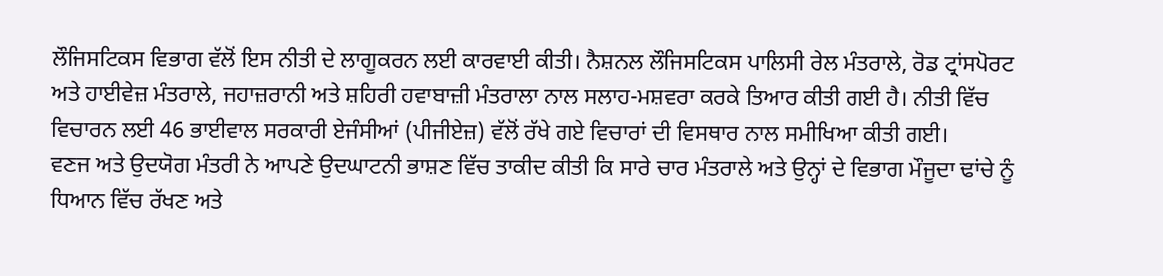ਲੌਜਿਸਟਿਕਸ ਵਿਭਾਗ ਵੱਲੋਂ ਇਸ ਨੀਤੀ ਦੇ ਲਾਗੂਕਰਨ ਲਈ ਕਾਰਵਾਈ ਕੀਤੀ। ਨੈਸ਼ਨਲ ਲੌਜਿਸਟਿਕਸ ਪਾਲਿਸੀ ਰੇਲ ਮੰਤਰਾਲੇ, ਰੋਡ ਟ੍ਰਾਂਸਪੋਰਟ ਅਤੇ ਹਾਈਵੇਜ਼ ਮੰਤਰਾਲੇ, ਜਹਾਜ਼ਰਾਨੀ ਅਤੇ ਸ਼ਹਿਰੀ ਹਵਾਬਾਜ਼ੀ ਮੰਤਰਾਲਾ ਨਾਲ ਸਲਾਹ-ਮਸ਼ਵਰਾ ਕਰਕੇ ਤਿਆਰ ਕੀਤੀ ਗਈ ਹੈ। ਨੀਤੀ ਵਿੱਚ ਵਿਚਾਰਨ ਲਈ 46 ਭਾਈਵਾਲ ਸਰਕਾਰੀ ਏਜੰਸੀਆਂ (ਪੀਜੀਏਜ਼) ਵੱਲੋਂ ਰੱਖੇ ਗਏ ਵਿਚਾਰਾਂ ਦੀ ਵਿਸਥਾਰ ਨਾਲ ਸਮੀਖਿਆ ਕੀਤੀ ਗਈ।
ਵਣਜ ਅਤੇ ਉਦਯੋਗ ਮੰਤਰੀ ਨੇ ਆਪਣੇ ਉਦਘਾਟਨੀ ਭਾਸ਼ਣ ਵਿੱਚ ਤਾਕੀਦ ਕੀਤੀ ਕਿ ਸਾਰੇ ਚਾਰ ਮੰਤਰਾਲੇ ਅਤੇ ਉਨ੍ਹਾਂ ਦੇ ਵਿਭਾਗ ਮੌਜੂਦਾ ਢਾਂਚੇ ਨੂੰ ਧਿਆਨ ਵਿੱਚ ਰੱਖਣ ਅਤੇ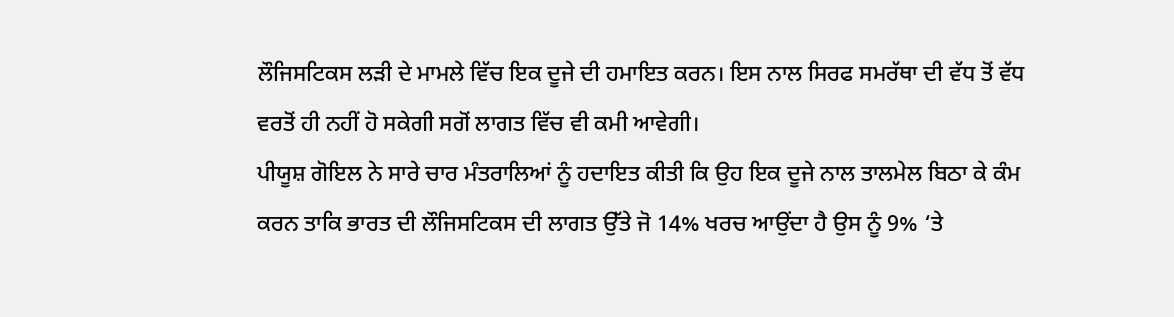ਲੌਜਿਸਟਿਕਸ ਲੜੀ ਦੇ ਮਾਮਲੇ ਵਿੱਚ ਇਕ ਦੂਜੇ ਦੀ ਹਮਾਇਤ ਕਰਨ। ਇਸ ਨਾਲ ਸਿਰਫ ਸਮਰੱਥਾ ਦੀ ਵੱਧ ਤੋਂ ਵੱਧ ਵਰਤੋਂ ਹੀ ਨਹੀਂ ਹੋ ਸਕੇਗੀ ਸਗੋਂ ਲਾਗਤ ਵਿੱਚ ਵੀ ਕਮੀ ਆਵੇਗੀ।
ਪੀਯੂਸ਼ ਗੋਇਲ ਨੇ ਸਾਰੇ ਚਾਰ ਮੰਤਰਾਲਿਆਂ ਨੂੰ ਹਦਾਇਤ ਕੀਤੀ ਕਿ ਉਹ ਇਕ ਦੂਜੇ ਨਾਲ ਤਾਲਮੇਲ ਬਿਠਾ ਕੇ ਕੰਮ ਕਰਨ ਤਾਕਿ ਭਾਰਤ ਦੀ ਲੌਜਿਸਟਿਕਸ ਦੀ ਲਾਗਤ ਉੱਤੇ ਜੋ 14% ਖਰਚ ਆਉਂਦਾ ਹੈ ਉਸ ਨੂੰ 9% ‘ਤੇ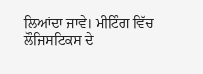ਲਿਆਂਦਾ ਜਾਵੇ। ਮੀਟਿੰਗ ਵਿੱਚ ਲੌਜਿਸਟਿਕਸ ਦੇ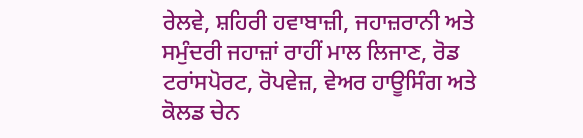ਰੇਲਵੇ, ਸ਼ਹਿਰੀ ਹਵਾਬਾਜ਼ੀ, ਜਹਾਜ਼ਰਾਨੀ ਅਤੇ ਸਮੁੰਦਰੀ ਜਹਾਜ਼ਾਂ ਰਾਹੀਂ ਮਾਲ ਲਿਜਾਣ, ਰੋਡ ਟਰਾਂਸਪੋਰਟ, ਰੋਪਵੇਜ਼, ਵੇਅਰ ਹਾਊਸਿੰਗ ਅਤੇ ਕੋਲਡ ਚੇਨ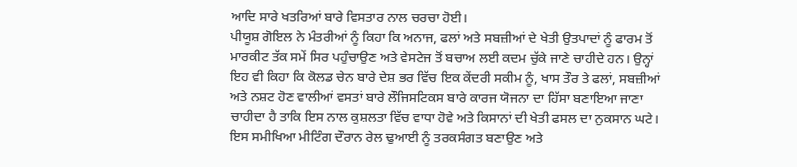ਆਦਿ ਸਾਰੇ ਖਤਰਿਆਂ ਬਾਰੇ ਵਿਸਤਾਰ ਨਾਲ ਚਰਚਾ ਹੋਈ।
ਪੀਯੂਸ਼ ਗੋਇਲ ਨੇ ਮੰਤਰੀਆਂ ਨੂੰ ਕਿਹਾ ਕਿ ਅਨਾਜ, ਫਲਾਂ ਅਤੇ ਸਬਜ਼ੀਆਂ ਦੇ ਖੇਤੀ ਉਤਪਾਦਾਂ ਨੂੰ ਫਾਰਮ ਤੋਂ ਮਾਰਕੀਟ ਤੱਕ ਸਮੇਂ ਸਿਰ ਪਹੁੰਚਾਉਣ ਅਤੇ ਵੇਸਟੇਜ ਤੋਂ ਬਚਾਅ ਲਈ ਕਦਮ ਚੁੱਕੇ ਜਾਣੇ ਚਾਹੀਦੇ ਹਨ। ਉਨ੍ਹਾਂ ਇਹ ਵੀ ਕਿਹਾ ਕਿ ਕੋਲਡ ਚੇਨ ਬਾਰੇ ਦੇਸ਼ ਭਰ ਵਿੱਚ ਇਕ ਕੇਂਦਰੀ ਸਕੀਮ ਨੂੰ, ਖਾਸ ਤੌਰ ਤੇ ਫਲਾਂ, ਸਬਜ਼ੀਆਂ ਅਤੇ ਨਸ਼ਟ ਹੋਣ ਵਾਲੀਆਂ ਵਸਤਾਂ ਬਾਰੇ ਲੌਜਿਸਟਿਕਸ ਬਾਰੇ ਕਾਰਜ ਯੋਜਨਾ ਦਾ ਹਿੱਸਾ ਬਣਾਇਆ ਜਾਣਾ ਚਾਹੀਦਾ ਹੈ ਤਾਕਿ ਇਸ ਨਾਲ ਕੁਸ਼ਲਤਾ ਵਿੱਚ ਵਾਧਾ ਹੋਵੇ ਅਤੇ ਕਿਸਾਨਾਂ ਦੀ ਖੇਤੀ ਫਸਲ ਦਾ ਨੁਕਸਾਨ ਘਟੇ।
ਇਸ ਸਮੀਖਿਆ ਮੀਟਿੰਗ ਦੌਰਾਨ ਰੇਲ ਢੁਆਈ ਨੂੰ ਤਰਕਸੰਗਤ ਬਣਾਉਣ ਅਤੇ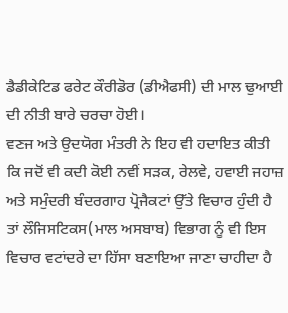ਡੈਡੀਕੇਟਿਡ ਫਰੇਟ ਕੌਰੀਡੋਰ (ਡੀਐਫਸੀ) ਦੀ ਮਾਲ ਢੁਆਈ ਦੀ ਨੀਤੀ ਬਾਰੇ ਚਰਚਾ ਹੋਈ।
ਵਣਜ ਅਤੇ ਉਦਯੋਗ ਮੰਤਰੀ ਨੇ ਇਹ ਵੀ ਹਦਾਇਤ ਕੀਤੀ ਕਿ ਜਦੋਂ ਵੀ ਕਦੀ ਕੋਈ ਨਵੀਂ ਸੜਕ, ਰੇਲਵੇ, ਹਵਾਈ ਜਹਾਜ਼ ਅਤੇ ਸਮੁੰਦਰੀ ਬੰਦਰਗਾਹ ਪ੍ਰੋਜੈਕਟਾਂ ਉੱਤੇ ਵਿਚਾਰ ਹੁੰਦੀ ਹੈ ਤਾਂ ਲੌਜਿਸਟਿਕਸ(ਮਾਲ ਅਸਬਾਬ) ਵਿਭਾਗ ਨੂੰ ਵੀ ਇਸ ਵਿਚਾਰ ਵਟਾਂਦਰੇ ਦਾ ਹਿੱਸਾ ਬਣਾਇਆ ਜਾਣਾ ਚਾਹੀਦਾ ਹੈ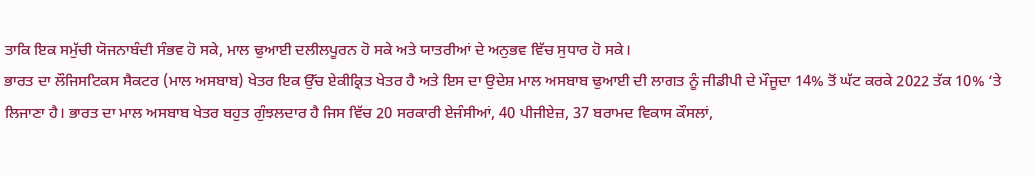ਤਾਕਿ ਇਕ ਸਮੁੱਚੀ ਯੋਜਨਾਬੰਦੀ ਸੰਭਵ ਹੋ ਸਕੇ, ਮਾਲ ਢੁਆਈ ਦਲੀਲਪੂਰਨ ਹੋ ਸਕੇ ਅਤੇ ਯਾਤਰੀਆਂ ਦੇ ਅਨੁਭਵ ਵਿੱਚ ਸੁਧਾਰ ਹੋ ਸਕੇ।
ਭਾਰਤ ਦਾ ਲੌਜਿਸਟਿਕਸ ਸੈਕਟਰ (ਮਾਲ ਅਸਬਾਬ) ਖੇਤਰ ਇਕ ਉੱਚ ਏਕੀਕ੍ਰਿਤ ਖੇਤਰ ਹੈ ਅਤੇ ਇਸ ਦਾ ਉਦੇਸ਼ ਮਾਲ ਅਸਬਾਬ ਢੁਆਈ ਦੀ ਲਾਗਤ ਨੂੰ ਜੀਡੀਪੀ ਦੇ ਮੌਜੂਦਾ 14% ਤੋਂ ਘੱਟ ਕਰਕੇ 2022 ਤੱਕ 10% ‘ਤੇ ਲਿਜਾਣਾ ਹੈ। ਭਾਰਤ ਦਾ ਮਾਲ ਅਸਬਾਬ ਖੇਤਰ ਬਹੁਤ ਗੁੰਝਲਦਾਰ ਹੈ ਜਿਸ ਵਿੱਚ 20 ਸਰਕਾਰੀ ਏਜੰਸੀਆਂ, 40 ਪੀਜੀਏਜ਼, 37 ਬਰਾਮਦ ਵਿਕਾਸ ਕੌਸਲਾਂ,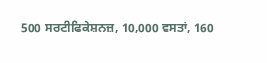500 ਸਰਟੀਫਿਕੇਸ਼ਨਜ਼, 10,000 ਵਸਤਾਂ, 160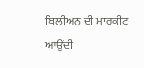ਬਿਲੀਅਨ ਦੀ ਮਾਰਕੀਟ ਆਉਂਦੀ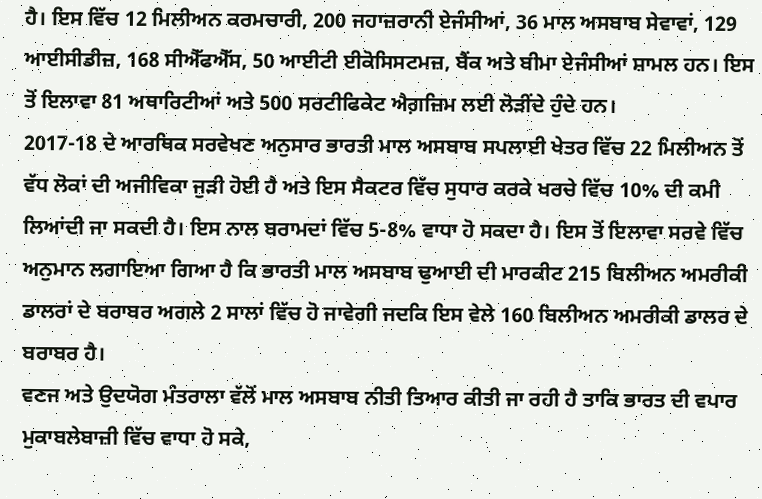ਹੈ। ਇਸ ਵਿੱਚ 12 ਮਿਲੀਅਨ ਕਰਮਚਾਰੀ, 200 ਜਹਾਜ਼ਰਾਨੀ ਏਜੰਸੀਆਂ, 36 ਮਾਲ ਅਸਬਾਬ ਸੇਵਾਵਾਂ, 129 ਆਈਸੀਡੀਜ਼, 168 ਸੀਐੱਫਐੱਸ, 50 ਆਈਟੀ ਈਕੋਸਿਸਟਮਜ਼, ਬੈਂਕ ਅਤੇ ਬੀਮਾ ਏਜੰਸੀਆਂ ਸ਼ਾਮਲ ਹਨ। ਇਸ ਤੋਂ ਇਲਾਵਾ 81 ਅਥਾਰਿਟੀਆਂ ਅਤੇ 500 ਸਰਟੀਫਿਕੇਟ ਐਗ਼ਜ਼ਿਮ ਲਈ ਲੋੜੀਂਦੇ ਹੁੰਦੇ ਹਨ।
2017-18 ਦੇ ਆਰਥਿਕ ਸਰਵੇਖਣ ਅਨੁਸਾਰ ਭਾਰਤੀ ਮਾਲ ਅਸਬਾਬ ਸਪਲਾਈ ਖੇਤਰ ਵਿੱਚ 22 ਮਿਲੀਅਨ ਤੋਂ ਵੱਧ ਲੋਕਾਂ ਦੀ ਅਜੀਵਿਕਾ ਜੁੜੀ ਹੋਈ ਹੈ ਅਤੇ ਇਸ ਸੈਕਟਰ ਵਿੱਚ ਸੁਧਾਰ ਕਰਕੇ ਖਰਚੇ ਵਿੱਚ 10% ਦੀ ਕਮੀ ਲਿਆਂਦੀ ਜਾ ਸਕਦੀ ਹੈ। ਇਸ ਨਾਲ ਬਰਾਮਦਾਂ ਵਿੱਚ 5-8% ਵਾਧਾ ਹੋ ਸਕਦਾ ਹੈ। ਇਸ ਤੋਂ ਇਲਾਵਾ ਸਰਵੇ ਵਿੱਚ ਅਨੁਮਾਨ ਲਗਾਇਆ ਗਿਆ ਹੈ ਕਿ ਭਾਰਤੀ ਮਾਲ ਅਸਬਾਬ ਢੁਆਈ ਦੀ ਮਾਰਕੀਟ 215 ਬਿਲੀਅਨ ਅਮਰੀਕੀ ਡਾਲਰਾਂ ਦੇ ਬਰਾਬਰ ਅਗਲੇ 2 ਸਾਲਾਂ ਵਿੱਚ ਹੋ ਜਾਵੇਗੀ ਜਦਕਿ ਇਸ ਵੇਲੇ 160 ਬਿਲੀਅਨ ਅਮਰੀਕੀ ਡਾਲਰ ਦੇ ਬਰਾਬਰ ਹੈ।
ਵਣਜ ਅਤੇ ਉਦਯੋਗ ਮੰਤਰਾਲਾ ਵੱਲੋਂ ਮਾਲ ਅਸਬਾਬ ਨੀਤੀ ਤਿਆਰ ਕੀਤੀ ਜਾ ਰਹੀ ਹੈ ਤਾਕਿ ਭਾਰਤ ਦੀ ਵਪਾਰ ਮੁਕਾਬਲੇਬਾਜ਼ੀ ਵਿੱਚ ਵਾਧਾ ਹੋ ਸਕੇ,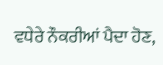ਵਧੇਰੇ ਨੌਕਰੀਆਂ ਪੈਦਾ ਹੋਣ,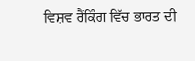ਵਿਸ਼ਵ ਰੈਂਕਿੰਗ ਵਿੱਚ ਭਾਰਤ ਦੀ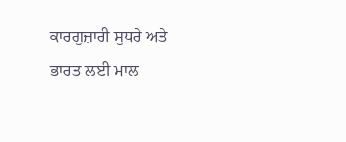ਕਾਰਗੁਜ਼ਾਰੀ ਸੁਧਰੇ ਅਤੇ ਭਾਰਤ ਲਈ ਮਾਲ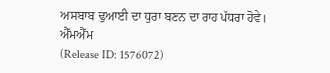ਅਸਬਾਬ ਢੁਆਈ ਦਾ ਧੁਰਾ ਬਣਨ ਦਾ ਰਾਹ ਪੱਧਰਾ ਹੋਵੇ।
ਐੱਮਐੱਮ
(Release ID: 1576072)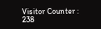Visitor Counter : 238